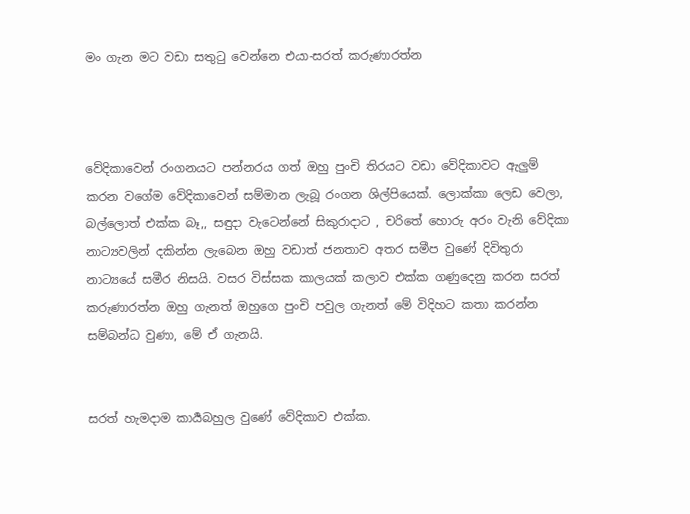මං ගැන මට වඩා සතුටු වෙන්නෙ එයා-සරත් කරුණාරත්න



වේදිකාවෙන් රංගනයට පන්නරය ගත් ඔහු පුංචි තිරයට වඩා වේදිකාවට ඇලුම් කරන වගේම වේදිකාවෙන් සම්මාන ලැබූ රංගන ශිල්පියෙක්. ලොක්කා ලෙඩ වෙලා, බල්ලොත් එක්ක බෑ,, සඳුදා වැටෙන්නේ සිකුරාදාට , චරිතේ හොරු අරං වැනි වේදිකා නාට්‍යවලින් දකින්න ලැබෙන ඔහු වඩාත් ජනතාව අතර සමීප වුණේ දිවිතුරා නාට්‍යයේ සමීර නිසයි. වසර විස්සක කාලයක් කලාව එක්ක ගණුදෙනු කරන සරත් කරුණාරත්න ඔහු ගැනත් ඔහුගෙ පුංචි පවුල ගැනත් මේ විදිහට කතා කරන්න සම්බන්ධ වුණා, මේ ඒ ගැනයි.


සරත් හැමදාම කාර්‍යබහුල වුණේ වේදිකාව එක්ක.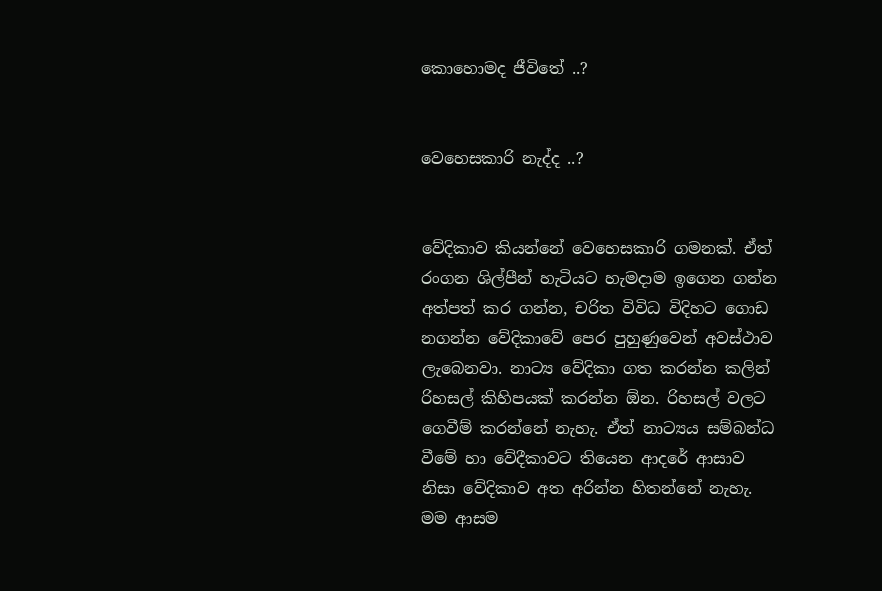කොහොමද ජීවිතේ ..?


වෙහෙසකාරි නැද්ද ..?


වේදිකාව කියන්නේ වෙහෙසකාරි ගමනක්. ඒත් රංගන ශිල්පීන් හැටියට හැමදාම ඉගෙන ගන්න අත්පත් කර ගන්න, චරිත විවිධ විදිහට ගොඩ නගන්න වේදිකාවේ පෙර පුහුණුවෙන් අවස්ථාව ලැබෙනවා. නාට්‍ය වේදිකා ගත කරන්න කලින් රිහසල් කිහිපයක් කරන්න ඕන. රිහසල් වලට ගෙවීම් කරන්නේ නැහැ. ඒත් නාට්‍යය සම්බන්ධ වීමේ හා වේදීකාවට තියෙන ආදරේ ආසාව නිසා වේදිකාව අත අරින්න හිතන්නේ නැහැ. මම ආසම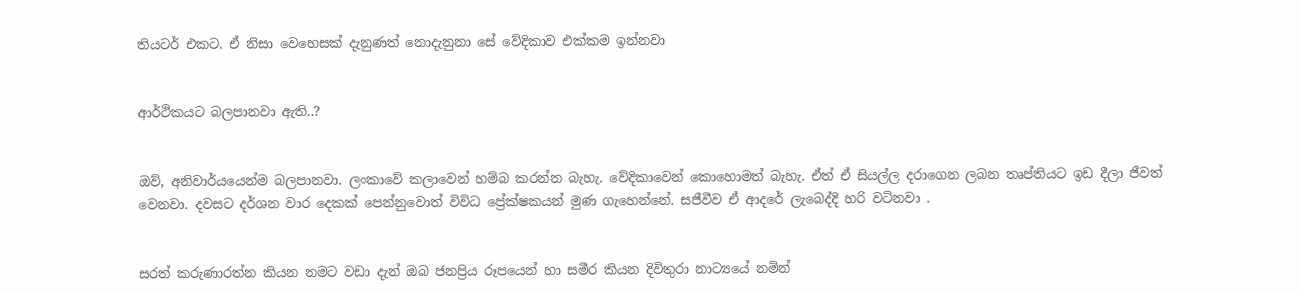තියටර් එකට. ඒ නිසා වෙහෙසක් දැනුණත් නොදැනුනා සේ වේදිකාව එක්කම ඉන්නවා


ආර්ථිකයට බලපානවා ඇති..?


ඔව්, අනිවාර්යයෙන්ම බලපානවා. ලංකාවේ කලාවෙන් හම්බ කරන්න බැහැ. වේදිකාවෙන් කොහොමත් බැහැ. ඒත් ඒ සියල්ල දරාගෙන ලබන තෘප්තියට ඉඩ දීලා ජීවත් වෙනවා. දවසට දර්ශන වාර දෙකක් පෙන්නුවොත් විවිධ ප්‍රේක්ෂකයන් මුණ ගැහෙන්නේ. සජීවීව ඒ ආදරේ ලැබෙද්දි හරි වටිනවා .


සරත් කරුණාරත්න කියන නමට වඩා දැන් ඔබ ජනප්‍රිය රූපයෙන් හා සමීර කියන දිවිතුරා නාට්‍යයේ නමින්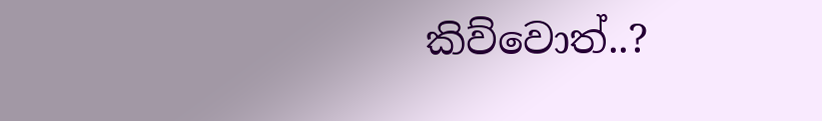කිව්වොත්..?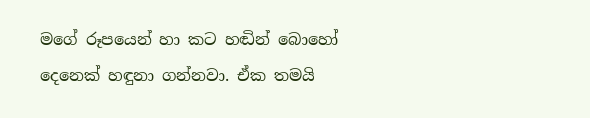මගේ රූපයෙන් හා කට හඬින් බොහෝ දෙනෙක් හඳුනා ගන්නවා. ඒක තමයි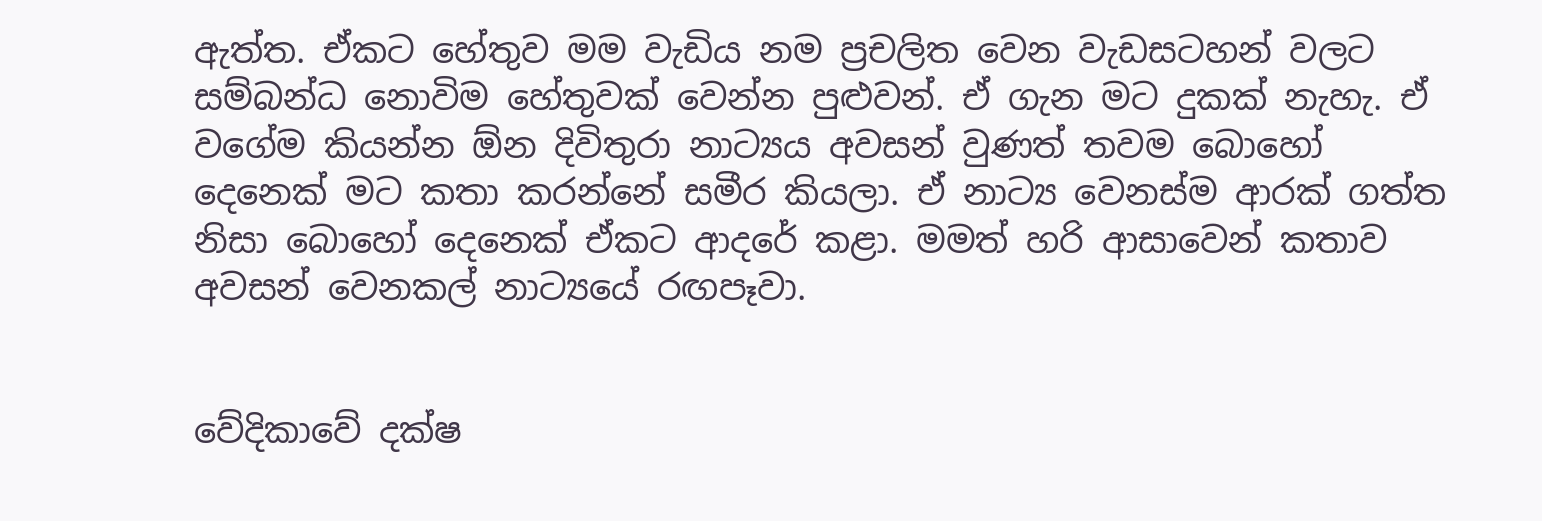ඇත්ත. ඒකට හේතුව මම වැඩිය නම ප්‍රචලිත වෙන වැඩසටහන් වලට සම්බන්ධ නොවිම හේතුවක් වෙන්න පුළුවන්. ඒ ගැන මට දුකක් නැහැ. ඒ වගේම කියන්න ඕන දිවිතුරා නාට්‍යය අවසන් වුණත් තවම බොහෝ දෙනෙක් මට කතා කරන්නේ සමීර කියලා. ඒ නාට්‍ය වෙනස්ම ආරක් ගත්ත නිසා බොහෝ දෙනෙක් ඒකට ආදරේ කළා. මමත් හරි ආසාවෙන් කතාව අවසන් වෙනකල් නාට්‍යයේ රඟපෑවා.


වේදිකාවේ දක්ෂ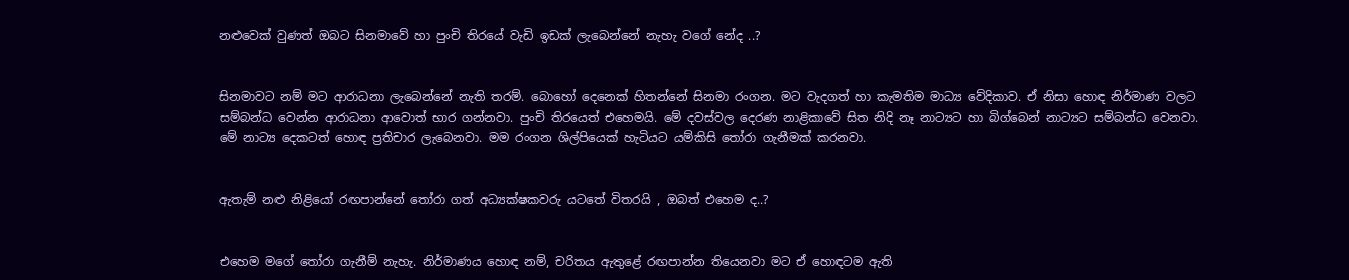නළුවෙක් වුණත් ඔබට සිනමාවේ හා පුංචි තිරයේ වැඩි ඉඩක් ලැබෙන්නේ නැහැ වගේ නේද ..?


සිනමාවට නම් මට ආරාධනා ලැබෙන්නේ නැති තරම්. බොහෝ දෙනෙක් හිතන්නේ සිනමා රංගන. මට වැදගත් හා කැමතිම මාධ්‍ය වේදිකාව. ඒ නිසා හොඳ නිර්මාණ වලට සම්බන්ධ වෙන්න ආරාධනා ආවොත් භාර ගන්නවා. පුංචි තිරයෙත් එහෙමයි. මේ දවස්වල දෙරණ නාළිකාවේ සිත නිදි නෑ නාට්‍යට හා බිග්බෙන් නාට්‍යට සම්බන්ධ වෙනවා. මේ නාට්‍ය දෙකටත් හොඳ ප්‍රතිචාර ලැබෙනවා. මම රංගන ශිල්පියෙක් හැටියට යම්කිසි තෝරා ගැනීමක් කරනවා.


ඇතැම් නළු නිළියෝ රඟපාන්නේ තෝරා ගත් අධ්‍යක්ෂකවරු යටතේ විතරයි , ඔබත් එහෙම ද..?


එහෙම මගේ තෝරා ගැනීම් නැහැ. නිර්මාණය හොඳ නම්, චරිතය ඇතුළේ රඟපාන්න තියෙනවා මට ඒ හොඳටම ඇති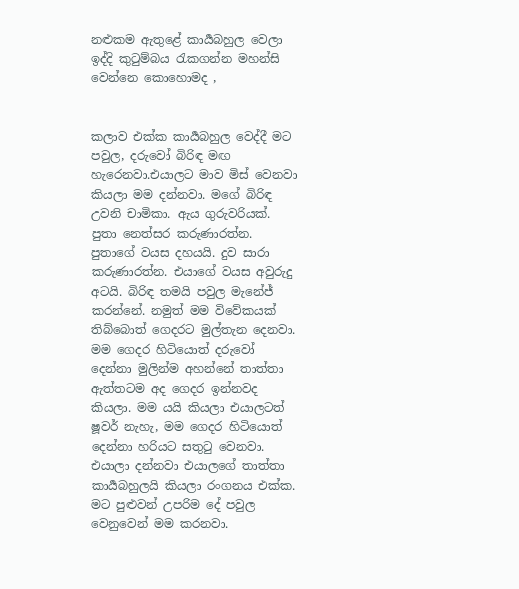නළුකම ඇතුළේ කාර්‍යබහුල වෙලා ඉද්දි කුටුම්බය රැකගන්න මහන්සි වෙන්නෙ කොහොමද ,


කලාව එක්ක කාර්‍යබහුල වෙද්දී මට පවුල, දරුවෝ බිරිඳ මඟ හැරෙනවා.එයාලට මාව මිස් වෙනවා කියලා මම දන්නවා. මගේ බිරිඳ උවනි චාමිකා. ඇය ගුරුවරියක්. පුතා නෙත්සර කරුණාරත්න. පුතාගේ වයස දහයයි. දුව සාරා කරුණාරත්න. එයාගේ වයස අවුරුදු අටයි. බිරිඳ තමයි පවුල මැනේජ් කරන්නේ. නමුත් මම විවේකයක් තිබ්බොත් ගෙදරට මුල්තැන දෙනවා. මම ගෙදර හිටියොත් දරුවෝ දෙන්නා මුලින්ම අහන්නේ තාත්තා ඇත්තටම අද ගෙදර ඉන්නවද කියලා. මම යයි කියලා එයාලටත් ෂූවර් නැහැ, මම ගෙදර හිටියොත් දෙන්නා හරියට සතුටු වෙනවා. එයාලා දන්නවා එයාලගේ තාත්තා කාර්‍යබහුලයි කියලා රංගනය එක්ක. මට පුළුවන් උපරිම දේ පවුල වෙනුවෙන් මම කරනවා.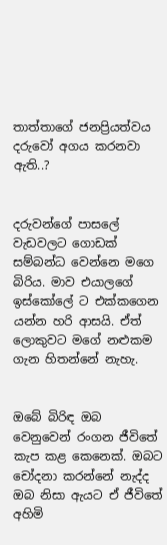තාත්තාගේ ජනප්‍රියත්වය දරුවෝ අගය කරනවා ඇති..?


දරුවන්ගේ පාසලේ වැඩවලට ගොඩක් සම්බන්ධ වෙන්නෙ මගෙ බිරිය. මාව එයාලගේ ඉස්කෝලේ ට එක්කගෙන යන්න හරි ආසයි. ඒත් ලොකුවට මගේ නළුකම ගැන හිතන්නේ නැහැ.


ඔබේ බිරිඳ ඔබ වෙනුවෙන් රංගන ජීවිතේ කැප කළ කෙනෙක්. ඔබට චෝදනා කරන්නේ නැද්ද ඔබ නිසා ඇයට ඒ ජීවිතේ අහිමි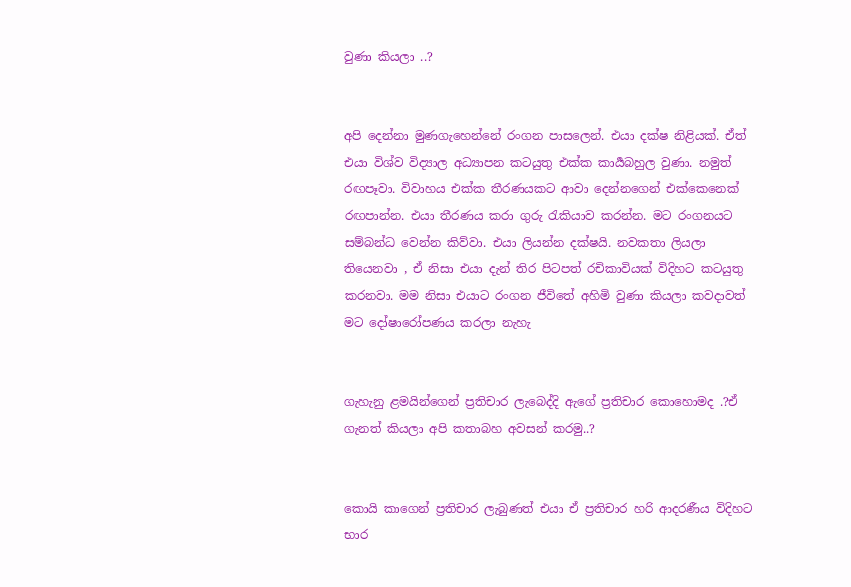වුණා කියලා ..?


අපි දෙන්නා මුණගැහෙන්නේ රංගන පාසලෙන්. එයා දක්ෂ නිළියක්. ඒත් එයා විශ්ව විද්‍යාල අධ්‍යාපන කටයුතු එක්ක කාර්‍යබහුල වුණා. නමුත් රඟපෑවා. විවාහය එක්ක තීරණයකට ආවා දෙන්නගෙන් එක්කෙනෙක් රඟපාන්න. එයා තීරණය කරා ගුරු රැකියාව කරන්න. මට රංගනයට සම්බන්ධ වෙන්න කිව්වා. එයා ලියන්න දක්ෂයි. නවකතා ලියලා තියෙනවා , ඒ නිසා එයා දැන් තිර පිටපත් රචිකාවියක් විදිහට කටයුතු කරනවා. මම නිසා එයාට රංගන ජීවිතේ අහිමි වුණා කියලා කවදාවත් මට දෝෂාරෝපණය කරලා නැහැ


ගැහැනු ළමයින්ගෙන් ප්‍රතිචාර ලැබෙද්දි ඇගේ ප්‍රතිචාර කොහොමද .?ඒ ගැනත් කියලා අපි කතාබහ අවසන් කරමු..?


කොයි කාගෙන් ප්‍රතිචාර ලැබුණත් එයා ඒ ප්‍රතිචාර හරි ආදරණීය විදිහට භාර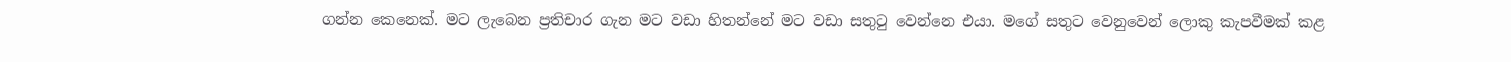ගන්න කෙනෙක්. මට ලැබෙන ප්‍රතිචාර ගැන මට වඩා හිතන්නේ මට වඩා සතුටු වෙන්නෙ එයා. මගේ සතුට වෙනුවෙන් ලොකු කැපවීමක් කළ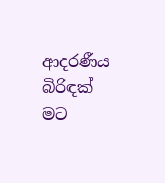ආදරණීය බිරිඳක් මට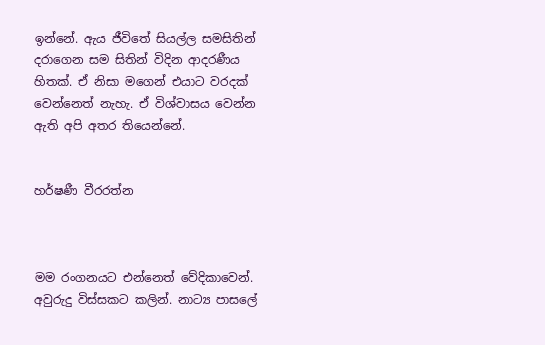ඉන්නේ. ඇය ජීවිතේ සියල්ල සමසිතින් දරාගෙන සම සිතින් විදින ආදරණීය හිතක්. ඒ නිසා මගෙන් එයාට වරදක් වෙන්නෙත් නැහැ. ඒ විශ්වාසය වෙන්න ඇති අපි අතර තියෙන්නේ.


හර්ෂණී වීරරත්න



මම රංගනයට එන්නෙත් වේදිකාවෙන්. අවුරුදු විස්සකට කලින්. නාට්‍ය පාසලේ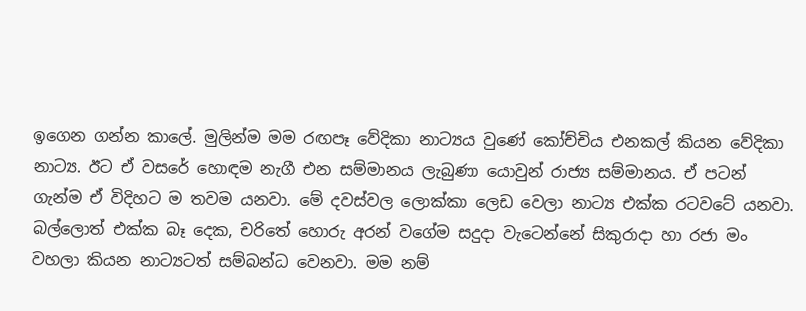ඉගෙන ගන්න කාලේ. මුලින්ම මම රඟපෑ වේදිකා නාට්‍යය වුණේ කෝච්චිය එනකල් කියන වේදිකා නාට්‍ය. ඊට ඒ වසරේ හොඳම නැගී එන සම්මානය ලැබුණා යොවුන් රාජ්‍ය සම්මානය. ඒ පටන් ගැන්ම ඒ විදිහට ම තවම යනවා. මේ දවස්වල ලොක්කා ලෙඩ වෙලා නාට්‍ය එක්ක රටවටේ යනවා. බල්ලොත් එක්ක බෑ දෙක, චරිතේ හොරු අරන් වගේම සදුදා වැටෙන්නේ සිකුරාදා හා රජා මං වහලා කියන නාට්‍යටත් සම්බන්ධ වෙනවා. මම නම්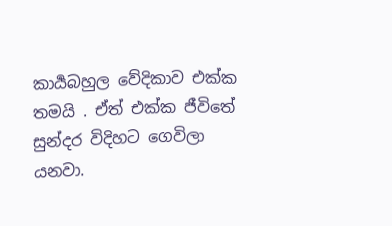කාර්‍යබහුල වේදිකාව එක්ක තමයි . ඒත් එක්ක ජීවිතේ සුන්දර විදිහට ගෙවිලා යනවා.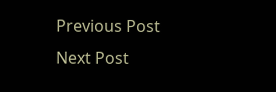Previous Post Next Post